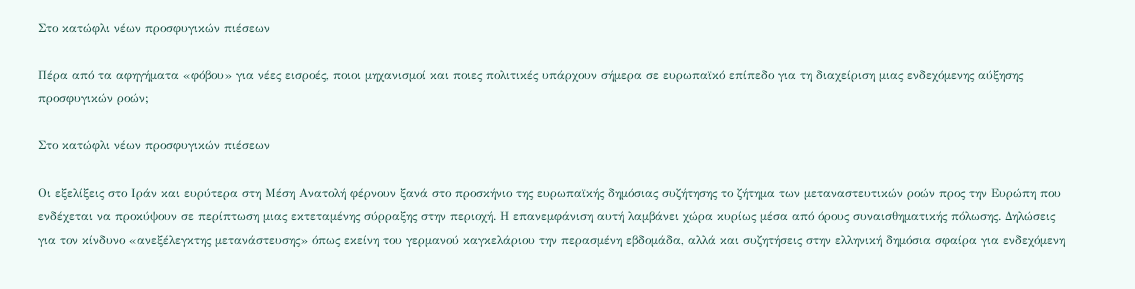Στο κατώφλι νέων προσφυγικών πιέσεων

Πέρα από τα αφηγήματα «φόβου» για νέες εισροές, ποιοι μηχανισμοί και ποιες πολιτικές υπάρχουν σήμερα σε ευρωπαϊκό επίπεδο για τη διαχείριση μιας ενδεχόμενης αύξησης προσφυγικών ροών;

Στο κατώφλι νέων προσφυγικών πιέσεων

Οι εξελίξεις στο Ιράν και ευρύτερα στη Μέση Ανατολή φέρνουν ξανά στο προσκήνιο της ευρωπαϊκής δημόσιας συζήτησης το ζήτημα των μεταναστευτικών ροών προς την Ευρώπη που ενδέχεται να προκύψουν σε περίπτωση μιας εκτεταμένης σύρραξης στην περιοχή. Η επανεμφάνιση αυτή λαμβάνει χώρα κυρίως μέσα από όρους συναισθηματικής πόλωσης. Δηλώσεις για τον κίνδυνο «ανεξέλεγκτης μετανάστευσης» όπως εκείνη του γερμανού καγκελάριου την περασμένη εβδομάδα, αλλά και συζητήσεις στην ελληνική δημόσια σφαίρα για ενδεχόμενη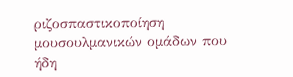ριζοσπαστικοποίηση μουσουλμανικών ομάδων που ήδη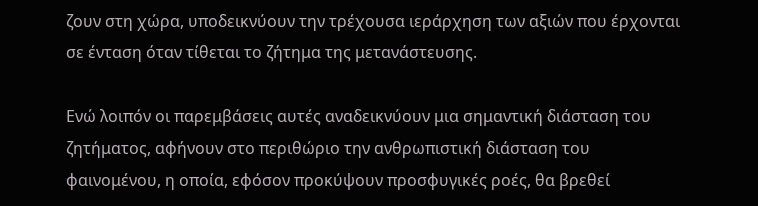ζουν στη χώρα, υποδεικνύουν την τρέχουσα ιεράρχηση των αξιών που έρχονται σε ένταση όταν τίθεται το ζήτημα της μετανάστευσης.

Ενώ λοιπόν οι παρεμβάσεις αυτές αναδεικνύουν μια σημαντική διάσταση του ζητήματος, αφήνουν στο περιθώριο την ανθρωπιστική διάσταση του φαινομένου, η οποία, εφόσον προκύψουν προσφυγικές ροές, θα βρεθεί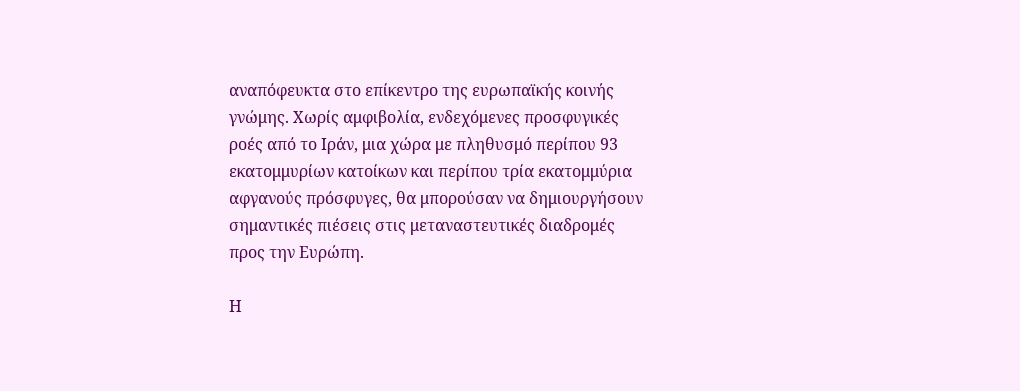αναπόφευκτα στο επίκεντρο της ευρωπαϊκής κοινής γνώμης. Χωρίς αμφιβολία, ενδεχόμενες προσφυγικές ροές από το Ιράν, μια χώρα με πληθυσμό περίπου 93 εκατομμυρίων κατοίκων και περίπου τρία εκατομμύρια αφγανούς πρόσφυγες, θα μπορούσαν να δημιουργήσουν σημαντικές πιέσεις στις μεταναστευτικές διαδρομές προς την Ευρώπη.

Η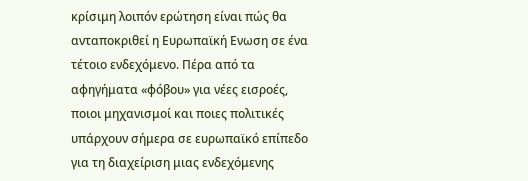κρίσιμη λοιπόν ερώτηση είναι πώς θα ανταποκριθεί η Ευρωπαϊκή Ενωση σε ένα τέτοιο ενδεχόμενο. Πέρα από τα αφηγήματα «φόβου» για νέες εισροές, ποιοι μηχανισμοί και ποιες πολιτικές υπάρχουν σήμερα σε ευρωπαϊκό επίπεδο για τη διαχείριση μιας ενδεχόμενης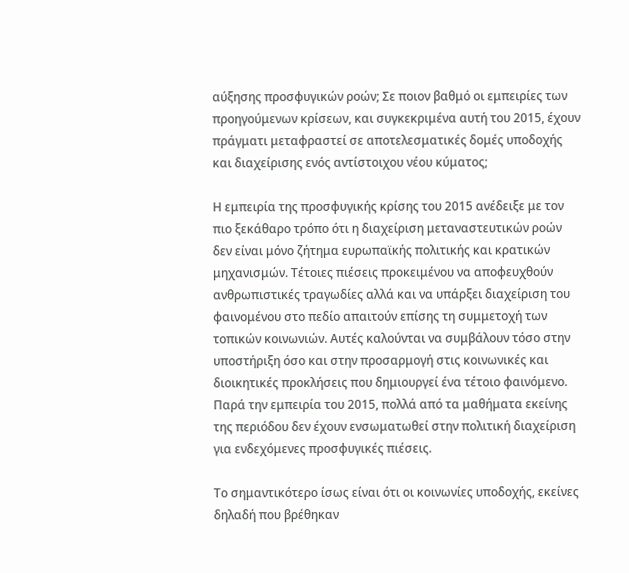αύξησης προσφυγικών ροών; Σε ποιον βαθμό οι εμπειρίες των προηγούμενων κρίσεων, και συγκεκριμένα αυτή του 2015, έχουν πράγματι μεταφραστεί σε αποτελεσματικές δομές υποδοχής και διαχείρισης ενός αντίστοιχου νέου κύματος;

Η εμπειρία της προσφυγικής κρίσης του 2015 ανέδειξε με τον πιο ξεκάθαρο τρόπο ότι η διαχείριση μεταναστευτικών ροών δεν είναι μόνο ζήτημα ευρωπαϊκής πολιτικής και κρατικών μηχανισμών. Τέτοιες πιέσεις προκειμένου να αποφευχθούν ανθρωπιστικές τραγωδίες αλλά και να υπάρξει διαχείριση του φαινομένου στο πεδίο απαιτούν επίσης τη συμμετοχή των τοπικών κοινωνιών. Αυτές καλούνται να συμβάλουν τόσο στην υποστήριξη όσο και στην προσαρμογή στις κοινωνικές και διοικητικές προκλήσεις που δημιουργεί ένα τέτοιο φαινόμενο. Παρά την εμπειρία του 2015, πολλά από τα μαθήματα εκείνης της περιόδου δεν έχουν ενσωματωθεί στην πολιτική διαχείριση για ενδεχόμενες προσφυγικές πιέσεις.

Το σημαντικότερο ίσως είναι ότι οι κοινωνίες υποδοχής, εκείνες δηλαδή που βρέθηκαν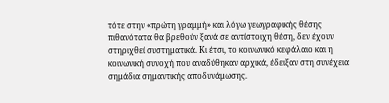τότε στην «πρώτη γραμμή» και λόγω γεωγραφικής θέσης πιθανότατα θα βρεθούν ξανά σε αντίστοιχη θέση, δεν έχουν στηριχθεί συστηματικά. Κι έτσι, το κοινωνικό κεφάλαιο και η κοινωνική συνοχή που αναδύθηκαν αρχικά, έδειξαν στη συνέχεια σημάδια σημαντικής αποδυνάμωσης.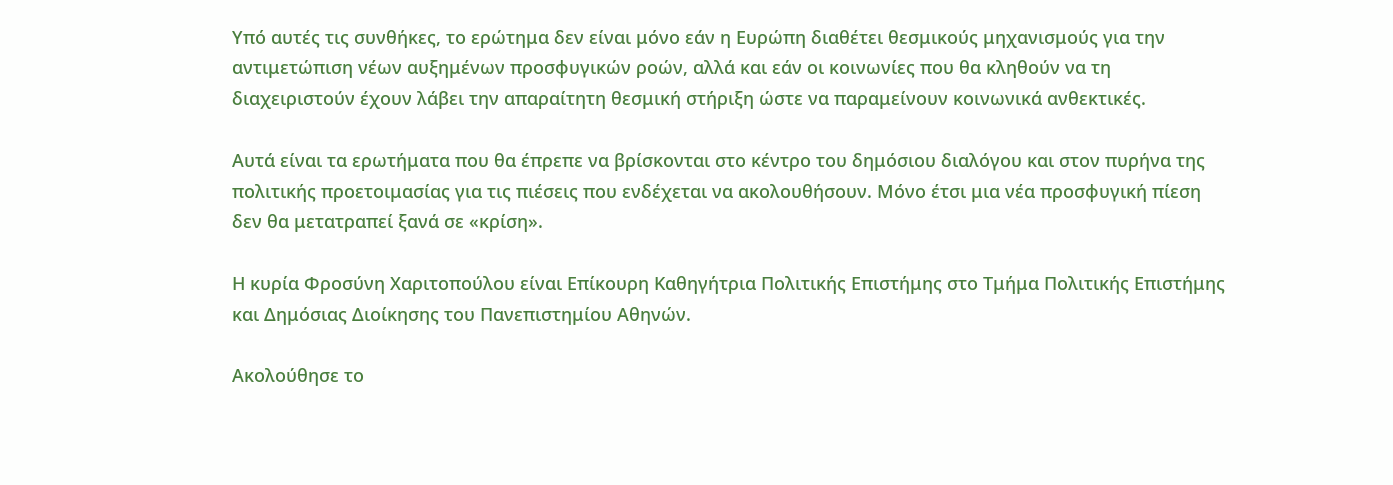Υπό αυτές τις συνθήκες, το ερώτημα δεν είναι μόνο εάν η Ευρώπη διαθέτει θεσμικούς μηχανισμούς για την αντιμετώπιση νέων αυξημένων προσφυγικών ροών, αλλά και εάν οι κοινωνίες που θα κληθούν να τη διαχειριστούν έχουν λάβει την απαραίτητη θεσμική στήριξη ώστε να παραμείνουν κοινωνικά ανθεκτικές.

Αυτά είναι τα ερωτήματα που θα έπρεπε να βρίσκονται στο κέντρο του δημόσιου διαλόγου και στον πυρήνα της πολιτικής προετοιμασίας για τις πιέσεις που ενδέχεται να ακολουθήσουν. Μόνο έτσι μια νέα προσφυγική πίεση δεν θα μετατραπεί ξανά σε «κρίση».

Η κυρία Φροσύνη Χαριτοπούλου είναι Επίκουρη Καθηγήτρια Πολιτικής Επιστήμης στο Τμήμα Πολιτικής Επιστήμης και Δημόσιας Διοίκησης του Πανεπιστημίου Αθηνών.

Ακολούθησε το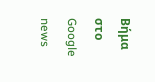Βήμα στο Google news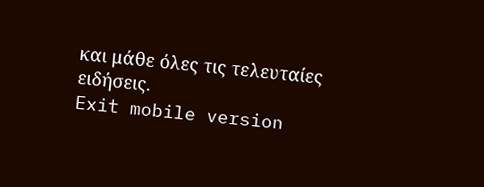και μάθε όλες τις τελευταίες ειδήσεις.
Exit mobile version